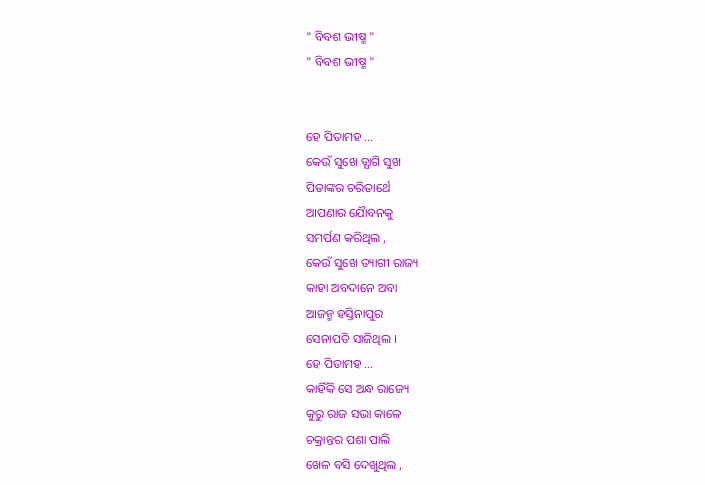" ବିବଶ ଭୀଷ୍ମ "
" ବିବଶ ଭୀଷ୍ମ "


ହେ ପିତାମହ ...
କେଉଁ ସୁଖେ ତ୍ଯାଗି ସୁଖ
ପିତାଙ୍କର ଚରିତାର୍ଥେ
ଆପଣାର ଯୋୖବନକୁ
ସମର୍ପଣ କରିଥିଲ ,
କେଉଁ ସୁଖେ ତ୍ୟାଗୀ ରାଜ୍ୟ
କାହା ଅବଦାନେ ଅବା
ଆଜନ୍ମ ହସ୍ତିନାପୁର
ସେନାପତି ସାଜିଥିଲ ।
ହେ ପିତାମହ ...
କାହିଁକି ସେ ଅନ୍ଧ ରାଜ୍ୟେ
କୁରୁ ରାଜ ସଭା କାଳେ
ଚକ୍ରାନ୍ତର ପଶା ପାଲି
ଖେଳ ବସି ଦେଖୁଥିଲ ,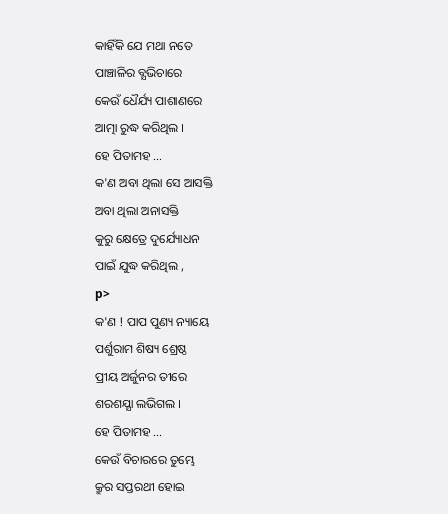କାହିଁକି ଯେ ମଥା ନତେ
ପାଞ୍ଚାଳିର ବ୍ଯଭିଚାରେ
କେଉଁ ଧୈର୍ଯ୍ୟ ପାଶାଣରେ
ଆତ୍ମା ରୁଦ୍ଧ କରିଥିଲ ।
ହେ ପିତାମହ ...
କ'ଣ ଅବା ଥିଲା ସେ ଆସକ୍ତି
ଅବା ଥିଲା ଅନାସକ୍ତି
କୁରୁ କ୍ଷେତ୍ରେ ଦୁର୍ଯ୍ୟୋଧନ
ପାଇଁ ଯୁଦ୍ଧ କରିଥିଲ ,
p>
କ'ଣ ! ପାପ ପୁଣ୍ୟ ନ୍ୟାୟେ
ପର୍ଶୁରାମ ଶିଷ୍ୟ ଶ୍ରେଷ୍ଠ
ପ୍ରୀୟ ଅର୍ଜୁନର ତୀରେ
ଶରଶଯ୍ଯା ଲଭିଗଲ ।
ହେ ପିତାମହ ...
କେଉଁ ବିଚାରରେ ତୁମ୍ଭେ
କ୍ରୁର ସପ୍ତରଥୀ ହୋଇ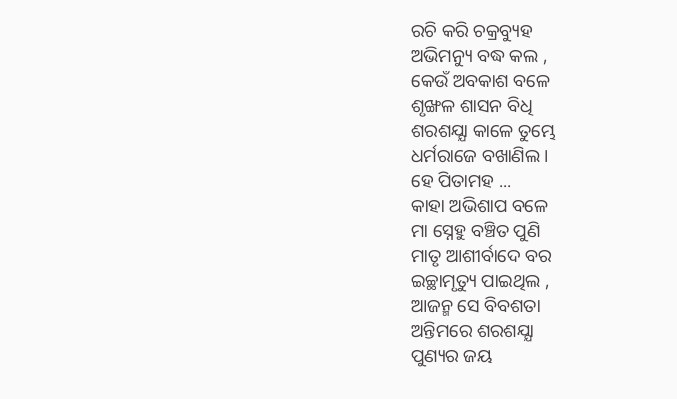ରଚି କରି ଚକ୍ରବ୍ୟୁହ
ଅଭିମନ୍ୟୁ ବଦ୍ଧ କଲ ,
କେଉଁ ଅବକାଶ ବଳେ
ଶୃଙ୍ଖଳ ଶାସନ ବିଧି
ଶରଶଯ୍ଯା କାଳେ ତୁମ୍ଭେ
ଧର୍ମରାଜେ ବଖାଣିଲ ।
ହେ ପିତାମହ ...
କାହା ଅଭିଶାପ ବଳେ
ମା ସ୍ନେହୁ ବଞ୍ଚିତ ପୁଣି
ମାତୃ ଆଶୀର୍ବାଦେ ବର
ଇଚ୍ଛାମୃତ୍ୟୁ ପାଇଥିଲ ,
ଆଜନ୍ମ ସେ ବିବଶତା
ଅନ୍ତିମରେ ଶରଶଯ୍ଯା
ପୁଣ୍ୟର ଜୟ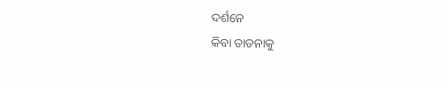ଦର୍ଶନେ
କିବା ତାଡନାକୁ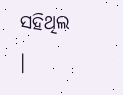ସହିଥିଲ ।